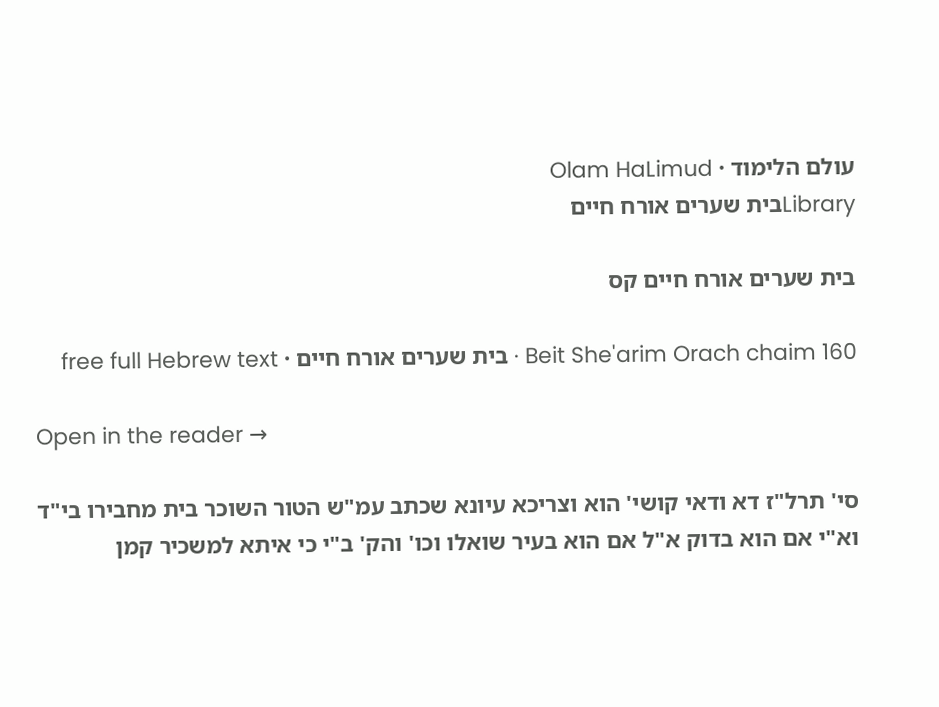עולם הלימוד · Olam HaLimud
Libraryבית שערים אורח חיים

בית שערים אורח חיים קס

Beit She'arim Orach chaim 160 · בית שערים אורח חיים · free full Hebrew text

Open in the reader →

סי' תרל"ז דא ודאי קושי' הוא וצריכא עיונא שכתב עמ"ש הטור השוכר בית מחבירו בי"ד וא"י אם הוא בדוק א"ל אם הוא בעיר שואלו וכו' והק' ב"י כי איתא למשכיר קמן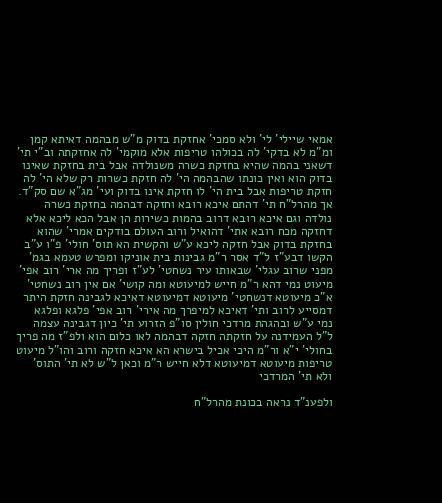אמאי שיילי' לי' ולא סמכי' אחזקת בדוק מ"ש מבהמה דאיתא קמן ומ"מ לא בדקי' לה בכולהו טריפות אלא מוקמי' לה אחזקתה וב"י תי' דשאני בהמה שהיא בחזקת כשרה משנולדה אבל בית בחזקת שאינו בדוק הוא ואין כונתו שהבהמה הי' לה חזקת כשרות רק שלא הי' לה חזקת טריפות אבל בית הי' לו חזקת אינו בדוק ועי' מג"א שם סק"ד. אך מהרל"ח תי' דהתם איכא רובא וחזקה דבהמה בחזקת כשרה נולדה וגם איכא רובא דרוב בהמות כשירות הן אבל הכא ליכא אלא דחזקה מכח רובא אתי' דהואיל ורוב העולם בודקים אמרי' שהוא בחזקת בדוק אבל חזקה ליכא ע"ש והקשית הא תוס' חולי' פ"ו ע"ב הקשו דבע"ז ל"ד אסר ר"מ גבינות בית אוניקו ומפרש טעמא בגמ' מפני שרוב עגלי' שבאותו עיר נשחטי' לע"ז ופריך מה ארי' רוב אפי' מיעוט נמי דהא ר"מ חייש למיעוטא ומה קושי' אם אין רוב נשחטי' א"כ מיעוטא דנשחטי' מיעוטא דמיעוטא דאיכא לגבינה חזקת היתר דמסייע לרוב ותי' דאיכא למיפרך מה אירי' רוב אפי' פלגא ופלגא נמי ע"ש ובהגהת מרדכי חולין סו"פ הזרוע תי' כיון דגבינה עצמה ל"ל העמידנה על חזקתה חזקה דבהמה לאו כלום הוא ולפ"ז מה פריך בחולי' י"א ור"מ היכי אכיל בישרא הא איכא חזקה ורוב והו"ל מיעוט טריפות מיעוטא דמיעוטא דלא חייש ר"מ וכאן ל"ש לא תי' התוס' ולא תי' המרדכי

ולפענ"ד נראה בכונת מהרל"ח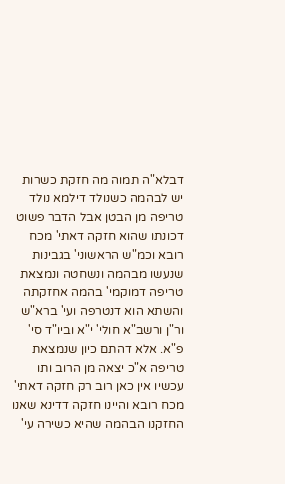דבלא"ה תמוה מה חזקת כשרות יש לבהמה כשנולד דילמא נולד טריפה מן הבטן אבל הדבר פשוט דכונתו שהוא חזקה דאתי' מכח רובא וכמ"ש הראשוני' בגבינות שנעשו מבהמה ונשחטה ונמצאת טריפה דמוקמי' בהמה אחזקתה והשתא הוא דנטרפה ועי' ברא"ש ור"ן ורשב"א חולי' י"א וביו"ד סי' פ"א. אלא דהתם כיון שנמצאת טריפה א"כ יצאה מן הרוב ותו עכשיו אין כאן רוב רק חזקה דאתי' מכח רובא והיינו חזקה דדינא שאנו החזקנו הבהמה שהיא כשירה עי'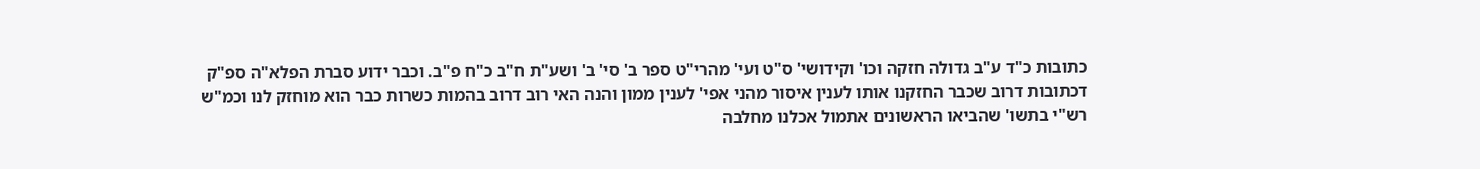כתובות כ"ד ע"ב גדולה חזקה וכו' וקידושי' ס"ט ועי' מהרי"ט ספר ב' סי' ב' ושע"ת ח"ב כ"ח פ"ב. וכבר ידוע סברת הפלא"ה ספ"ק דכתובות דרוב שכבר החזקנו אותו לענין איסור מהני אפי' לענין ממון והנה האי רוב דרוב בהמות כשרות כבר הוא מוחזק לנו וכמ"ש רש"י בתשו' שהביאו הראשונים אתמול אכלנו מחלבה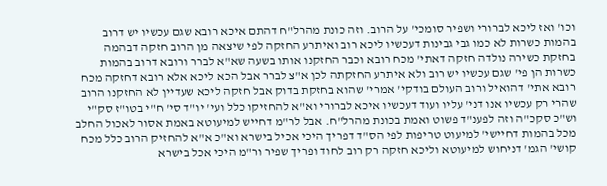וכו' ואז ליכא לברורי ושפיר סומכי' על הרוב. וזה כונת מהרל"ח דהתם איכא רובא שגם עכשיו יש דרוב בהמות כשרות לא כמו גבי גבינות דעכשיו ליכא רוב ואיתרע החזקה לפי שיצאה מן הרוב חזקה דבהמה בחזקת כשירה נולדה חזקה דאתי' מכח רובא וכבר החזקנו אותו בשעה שא"א לברר ורובא דרוב בהמות כשרות הן פי' שגם עכשיו יש רוב ולא איתרע החזקתה לכן א"צ לברר אבל הכא ליכא אלא רובא דחזקה מכח רובא אתי' דהואיל ורוב העולם בודקי' אמרי' שהוא בחזקת בדוק אבל חזקה ליכא שעדיין לא החזקנו הרוב שהרי רק עכשיו אנו דני' עליו ועוד דעכשיו איכא לברורי וא"א להחזיקו כלל ועי' יו"ד סי' ח"י בטו"ז סק"י וש"כ סקכ"ה וזה לפענ"ד פשוט ואמת בכונת מהרל"ח. אבל לר"מ דחייש למיעוטא באמת אסור לאכול החלב מכל בהמות דחיישי' למיעוט טריפות לפי הס"ד דפריך היכי אכיל בישרא וא"כ א"א להחזיק הרוב כלל מכח קושי' הגמ' דניחוש למיעוטא וליכא חזקה רק רוב לחוד ופריך שפיר ור"מ היכי אכל בישרא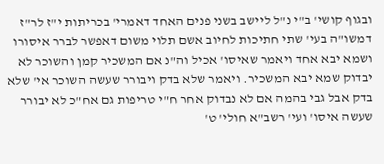ובגוף קושי' ב"י נ"ל ליישב בשני פנים האחד דאמרי' בכריתות י"ז לר"ז דמשו"ה בעי' שתי חתיכות לחיוב אשם תלוי משום דאפשר לברר איסורו ושמא יבא אחד ויאמר שאיסו' אכיל וה"נ אם המשכיר קמן והשוכר לא יבדוק שמא יבא המשכיר. ויאמר שלא בדק ויבורר שעשה השוכר אי' שלא בדק אבל גבי בהמה אם לא נבדוק אחר ח"י טריפות גם אח"כ לא יבורר שעשה איסו' ועי' רשב"א חולי' ט'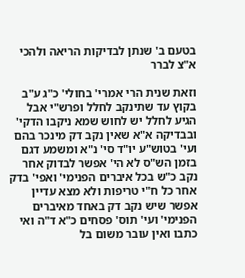בטעם ב' שנתן לבדיקות הריאה ולהכי א"צ לברר

וזאת שנית הרי אמרי' בחולי' כ"ג ע"ב בקוץ עד שתינקב לחלל ופרש"י אבל הגיע לחלל יש לחוש שמא ניקבו הדקי' ובבדיקה א"א שאין נקב דק מינכר בהם ועי' בטוש"ע יו"ד סי' נ"א ומשמע דגם בזמן הש"ס לא הי' אפשר לבדוק אחר נקב כ"ש בכל איברים הפנימי' ואפי' בדק אחר כל ח"י טריפות ולא מצא עדיין אפשר שיש נקב דק באחד מאיברים הפנימי' ועי' תוס' פסחים כ"א ד"ה ואי כתבו ואין עובר משום בל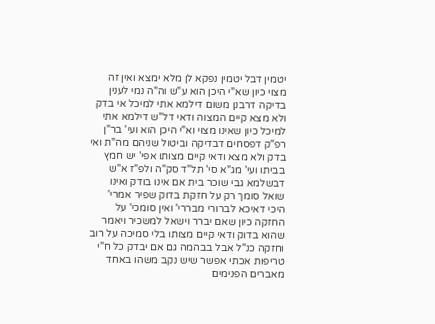יטמין דבל יטמין נפקא לן מלא ימצא ואין זה מצוי כיון שא"י היכן הוא ע"ש וה"ה נמי לענין בדיקה דרבנן משום דילמא אתי למיכל אי בדק ולא מצא קיים המצוה ודאי דל"ש דילמא אתי למיכל כיון שאינו מצוי וא"י היכן הוא ועי' בר"ן רפ"ק דפסחים דבדיקה וביטול שניהם מה"ת ואי בדק ולא מצא ודאי קיים מצותו אפי' יש חמץ בביתו ועי' מג"א סי' תל"ד סק"ה ולפ"ז א"ש דבשלמא גבי שוכר בית אם אינו בודק ואינו שואל סומך רק על חזקת בדוק שפיר אמרי' היכי דאיכא לברורי מבררי' ואין סומכי' על החזקה כיון שאם יברר וישאל למשכיר ויאמר שהוא בדוק ודאי קיים מצותו בלי סמיכה על רוב וחזקה כנ"ל אבל בבהמה גם אם יבדק כל ח"י טריפות אכתי אפשר שיש נקב משהו באחד מאברים הפנימים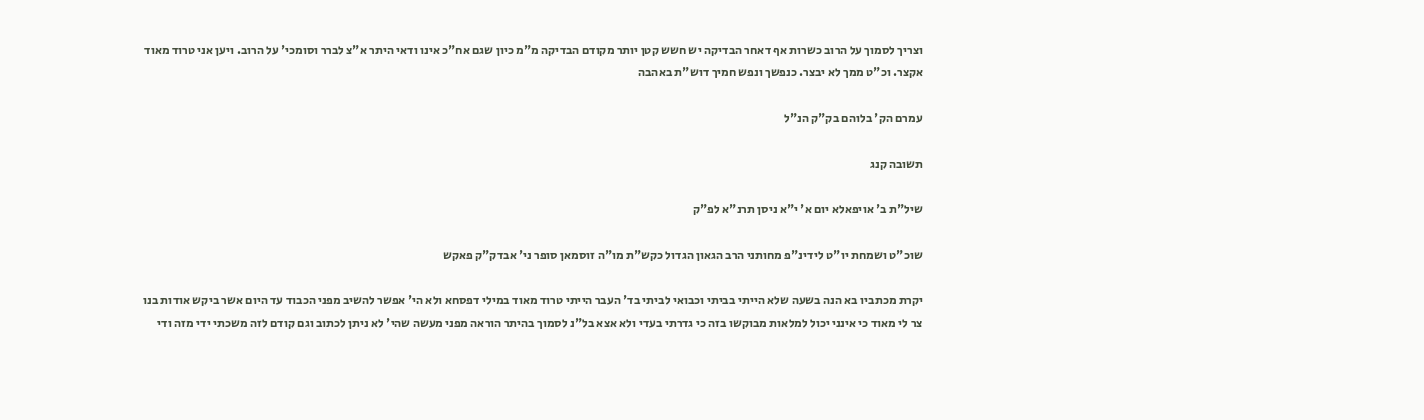וצריך לסמוך על הרוב כשרות אף דאחר הבדיקה יש חשש קטן יותר מקודם הבדיקה מ"מ כיון שגם אח"כ אינו ודאי היתר א"צ לברר וסומכי' על הרוב. ויען אני טרוד מאוד אקצר. וכ"ט ממך לא יבצר. כנפשך ונפש חמיך דוש"ת באהבה

עמרם הק' בלוהם בק"ק הנ"ל

תשובה קנג

שיל"ת ב' אויפאלא יום א' י"א ניסן תרנ"א לפ"ק

שוכ"ט ושמחת יו"ט לידינ"פ מחותני הרב הגאון הגדול כקש"ת מו"ה זוסמאן סופר ני' אבדק"ק פאקש

יקרת מכתביו בא הנה בשעה שלא הייתי בביתי וכבואי לביתי בד' העבר הייתי טרוד מאוד במילי דפסחא ולא הי' אפשר להשיב מפני הכבוד עד היום אשר ביקש אודות בנו צר לי מאוד כי אינני יכול למלאות מבוקשו בזה כי גדרתי בעדי ולא אצא בל"נ לסמוך בהיתר הוראה מפני מעשה שהי' לא ניתן לכתוב וגם קודם לזה משכתי ידי מזה ודי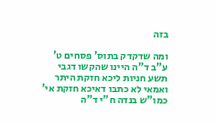בזה

ומה שדקדק בתוס' פסחים ט' ע"ב ד"ה היינו שהקשו דגבי תשע חניות ליכא חזקת היתר ואמאי לא כתבו דאיכא חזקת אי' כמו"ש בנדה ח"י ד"ה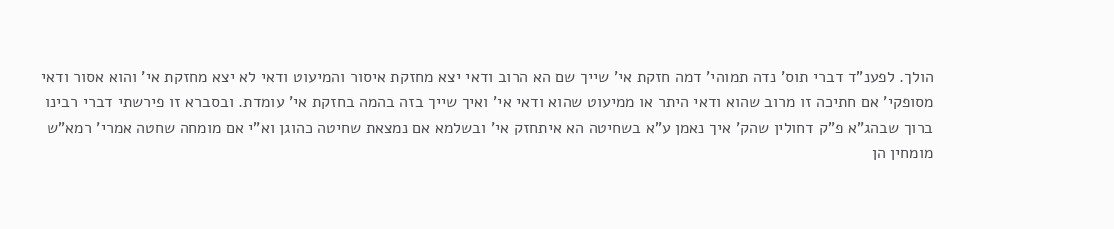הולך. לפענ"ד דברי תוס' נדה תמוהי' דמה חזקת אי' שייך שם הא הרוב ודאי יצא מחזקת איסור והמיעוט ודאי לא יצא מחזקת אי' והוא אסור ודאי מסופקי' אם חתיכה זו מרוב שהוא ודאי היתר או ממיעוט שהוא ודאי אי' ואיך שייך בזה בהמה בחזקת אי' עומדת. ובסברא זו פירשתי דברי רבינו ברוך שבהג"א פ"ק דחולין שהק' איך נאמן ע"א בשחיטה הא איתחזק אי' ובשלמא אם נמצאת שחיטה כהוגן וא"י אם מומחה שחטה אמרי' רמא"ש מומחין הן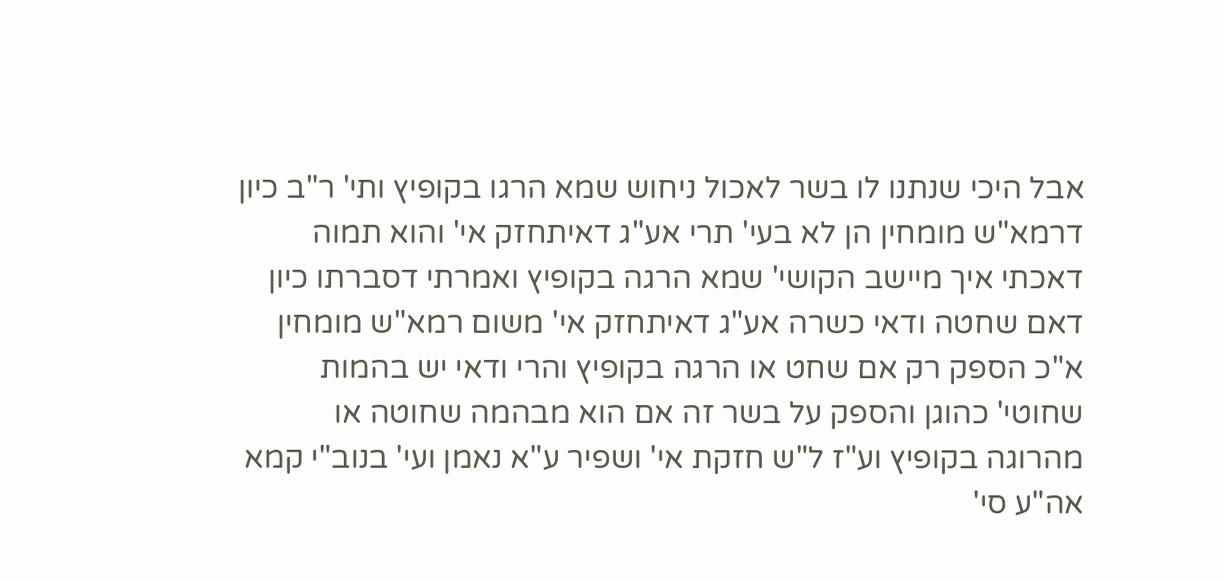אבל היכי שנתנו לו בשר לאכול ניחוש שמא הרגו בקופיץ ותי' ר"ב כיון דרמא"ש מומחין הן לא בעי' תרי אע"ג דאיתחזק אי' והוא תמוה דאכתי איך מיישב הקושי' שמא הרגה בקופיץ ואמרתי דסברתו כיון דאם שחטה ודאי כשרה אע"ג דאיתחזק אי' משום רמא"ש מומחין א"כ הספק רק אם שחט או הרגה בקופיץ והרי ודאי יש בהמות שחוטי' כהוגן והספק על בשר זה אם הוא מבהמה שחוטה או מהרוגה בקופיץ וע"ז ל"ש חזקת אי' ושפיר ע"א נאמן ועי' בנוב"י קמא אה"ע סי'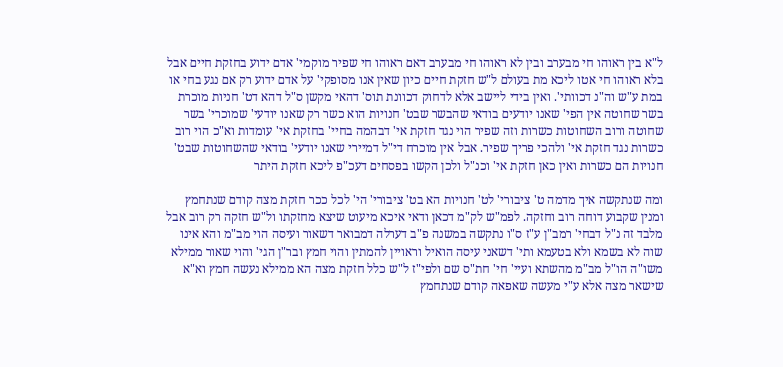ל"א בין ראוהו חי מבערב ובין לא ראוהו חי מבערב דאם ראוהו חי שפיר מוקמי' אדם ידוע בחזקת חיים אבל בלא ראוהו חי אטו ליכא מת בעולם ל"ש חזקת חיים כיון שאין אנו מסופקי' על אדם ידוע רק אם נגע בחי או במת ע"ש וה"נ דכוותי'. ואין בידי ליישב אלא לדחוק דכוונת תוס' דהאי מקשן ס"ל דהא דט' חניות מוכרת בשר שחוטה אין הפי' שאנו יודעים בודאי שהבשר שבט' חנויות הוא כשר רק שאנו יודעי' שמוכרי' בשר שחוטה ורוב השחוטות כשרות וזה שפיר הוי נגד חזקת אי' דבהמה בחיי' בחזקת אי' עומדות וא"כ הוי רוב כשרות נגד חזקת אי' ולהכי פריך שפיר. אבל אין מוכרח די"ל דמיירי שאנו יודעי' בודאי שהשחוטות שבט' חנויות הם כשרות ואין כאן חזקת אי' וכנ"ל ולכן הקשו בפסחים דעכ"פ ליכא חזקת היתר

ומה שנתקשה איך מדמה ט' ציבורי' לט' חנויות הא בט' ציבורי' הי' לכל ככר חזקת מצה קודם שנתחמץ ומנין שקבוע דוחה רוב וחזקה. לפמ"ש לק"מ דכאן ודאי איכא מיעוט שיצא מחזקתו ול"ש חזקה רק רוב אבל מלבד זה נ"ל דבחי' רמב"ן ע"ז ס"ו נתקשה במשנה פ"ב דערלה דמבואר דשאור ועיסה הוי מב"מ והא אינו שוה לא בשמא ולא בטעמא ותי' דשאני עיסה הואיל וראויין להמתין והוי חמץ ובר"ן הגי' והוי שאור ממילא משו"ה הו"ל מב"מ מהשתא ועיי' חי' חת"ס שם ולפי"ז ל"ש כלל חזקת מצה הא ממילא נעשה חמץ וא"א שישאר מצה אלא ע"י מעשה שאפאה קודם שנתחמץ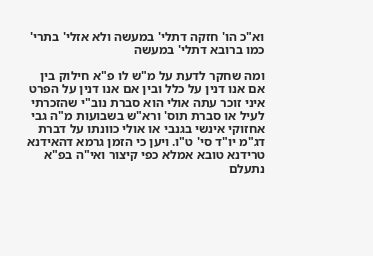וא"כ הו' חזקה דתלי' במעשה ולא אזלי' בתרי' כמו ברובא דתלי' במעשה

ומה שחקר לדעת על מ"ש לו פ"א חילוק בין אם אנו דנין על כלל ובין אם אנו דנין על הפרט איני זוכר עתה אולי הוא סברת נוב"י שהזכרתי לעיל או סברת תוס' ורא"ש בשבועות מ"ה גבי אחזוקי אינשי בגנבי או אולי כוונתו על דברת דג"מ יו"ד סי' ט"ו. ויען כי הזמן גרמא דהאידנא טרידנא טובא אמלא כפי קיצור ואי"ה בפ"א נתעלם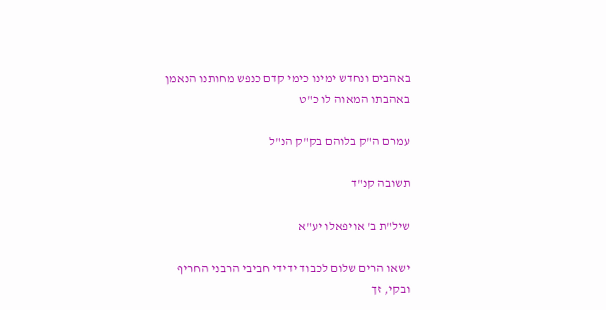באהבים ונחדש ימינו כימי קדם כנפש מחותנו הנאמן באהבתו המאוה לו כ"ט

עמרם ה"ק בלוהם בק"ק הנ"ל

תשובה קנ"ד

שיל"ת ב' אויפאלו יע"א

ישאו הרים שלום לכבוד ידידי חביבי הרבני החריף ובקי, זך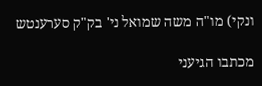ונקי) מו"ה משה שמואל ני' בק"ק סערענטש

מכתבו הגיעני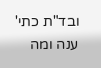ובד"ת כתי' ענה ומה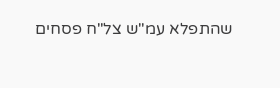שהתפלא עמ"ש צל"ח פסחים